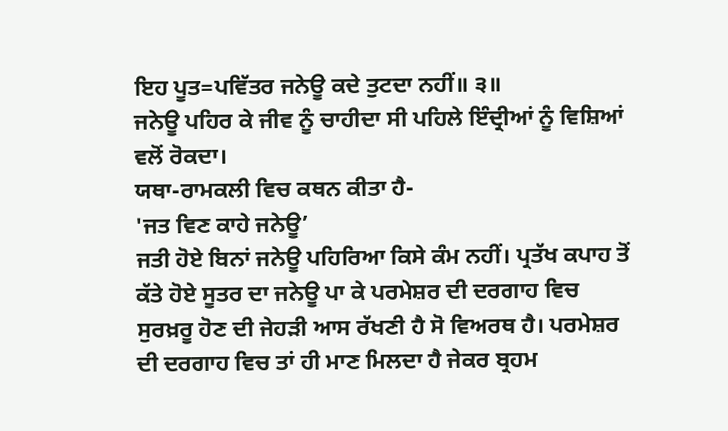ਇਹ ਪੂਤ=ਪਵਿੱਤਰ ਜਨੇਊ ਕਦੇ ਤੁਟਦਾ ਨਹੀਂ॥ ੩॥
ਜਨੇਊ ਪਹਿਰ ਕੇ ਜੀਵ ਨੂੰ ਚਾਹੀਦਾ ਸੀ ਪਹਿਲੇ ਇੰਦ੍ਰੀਆਂ ਨੂੰ ਵਿਸ਼ਿਆਂ ਵਲੋਂ ਰੋਕਦਾ।
ਯਥਾ-ਰਾਮਕਲੀ ਵਿਚ ਕਥਨ ਕੀਤਾ ਹੈ-
'ਜਤ ਵਿਣ ਕਾਹੇ ਜਨੇਊ’
ਜਤੀ ਹੋਏ ਬਿਨਾਂ ਜਨੇਊ ਪਹਿਰਿਆ ਕਿਸੇ ਕੰਮ ਨਹੀਂ। ਪ੍ਰਤੱਖ ਕਪਾਹ ਤੋਂ ਕੱਤੇ ਹੋਏ ਸੂਤਰ ਦਾ ਜਨੇਊ ਪਾ ਕੇ ਪਰਮੇਸ਼ਰ ਦੀ ਦਰਗਾਹ ਵਿਚ ਸੁਰਖ਼ਰੂ ਹੋਣ ਦੀ ਜੇਹੜੀ ਆਸ ਰੱਖਣੀ ਹੈ ਸੋ ਵਿਅਰਥ ਹੈ। ਪਰਮੇਸ਼ਰ ਦੀ ਦਰਗਾਹ ਵਿਚ ਤਾਂ ਹੀ ਮਾਣ ਮਿਲਦਾ ਹੈ ਜੇਕਰ ਬ੍ਰਹਮ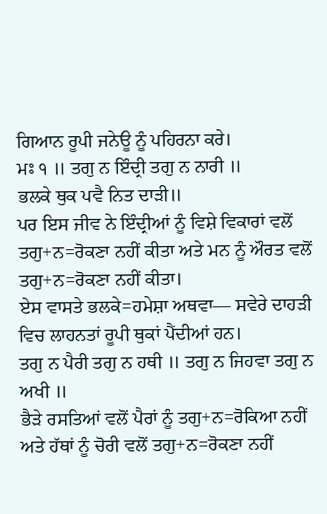ਗਿਆਨ ਰੂਪੀ ਜਨੇਊ ਨੂੰ ਪਹਿਰਨਾ ਕਰੇ।
ਮਃ ੧ ॥ ਤਗੁ ਨ ਇੰਦ੍ਰੀ ਤਗੁ ਨ ਨਾਰੀ ॥
ਭਲਕੇ ਥੁਕ ਪਵੈ ਨਿਤ ਦਾੜੀ॥
ਪਰ ਇਸ ਜੀਵ ਨੇ ਇੰਦ੍ਰੀਆਂ ਨੂੰ ਵਿਸ਼ੇ ਵਿਕਾਰਾਂ ਵਲੋਂ ਤਗੁ+ਨ=ਰੋਕਣਾ ਨਹੀਂ ਕੀਤਾ ਅਤੇ ਮਨ ਨੂੰ ਔਰਤ ਵਲੋਂ ਤਗੁ+ਨ=ਰੋਕਣਾ ਨਹੀਂ ਕੀਤਾ।
ਏਸ ਵਾਸਤੇ ਭਲਕੇ=ਹਮੇਸ਼ਾ ਅਥਵਾ— ਸਵੇਰੇ ਦਾਹੜੀ ਵਿਚ ਲਾਹਨਤਾਂ ਰੂਪੀ ਥੁਕਾਂ ਪੈਂਦੀਆਂ ਹਨ।
ਤਗੁ ਨ ਪੈਰੀ ਤਗੁ ਨ ਹਥੀ ॥ ਤਗੁ ਨ ਜਿਹਵਾ ਤਗੁ ਨ ਅਖੀ ॥
ਭੈੜੇ ਰਸਤਿਆਂ ਵਲੋਂ ਪੈਰਾਂ ਨੂੰ ਤਗੁ+ਨ=ਰੋਕਿਆ ਨਹੀਂ ਅਤੇ ਹੱਥਾਂ ਨੂੰ ਚੋਰੀ ਵਲੋਂ ਤਗੁ+ਨ=ਰੋਕਣਾ ਨਹੀਂ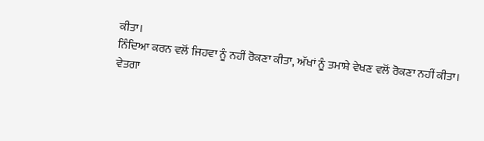ਕੀਤਾ।
ਨਿੰਦਿਆ ਕਰਨ ਵਲੋਂ ਜਿਹਵਾ ਨੂੰ ਨਹੀਂ ਰੋਕਣਾ ਕੀਤਾ, ਅੱਖਾਂ ਨੂੰ ਤਮਾਸ਼ੇ ਵੇਖਣ ਵਲੋਂ ਰੋਕਣਾ ਨਹੀਂ ਕੀਤਾ।
ਵੇਤਗਾ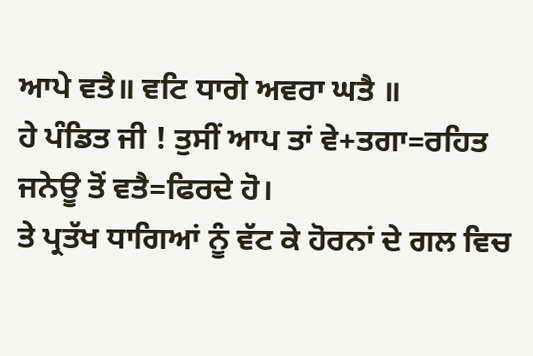ਆਪੇ ਵਤੈ॥ ਵਟਿ ਧਾਗੇ ਅਵਰਾ ਘਤੈ ॥
ਹੇ ਪੰਡਿਤ ਜੀ ! ਤੁਸੀਂ ਆਪ ਤਾਂ ਵੇ+ਤਗਾ=ਰਹਿਤ ਜਨੇਊ ਤੋਂ ਵਤੈ=ਫਿਰਦੇ ਹੋ।
ਤੇ ਪ੍ਰਤੱਖ ਧਾਗਿਆਂ ਨੂੰ ਵੱਟ ਕੇ ਹੋਰਨਾਂ ਦੇ ਗਲ ਵਿਚ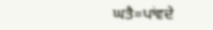ਘਤੈ=ਪਾਂਵਦੇ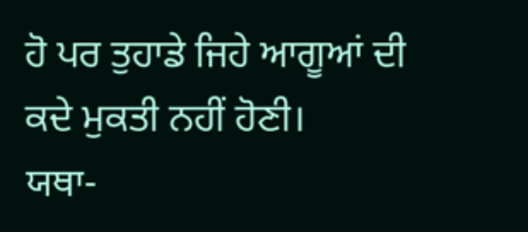ਹੋ ਪਰ ਤੁਹਾਡੇ ਜਿਹੇ ਆਗੂਆਂ ਦੀ ਕਦੇ ਮੁਕਤੀ ਨਹੀਂ ਹੋਣੀ।
ਯਥਾ-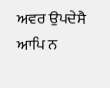ਅਵਰ ਉਪਦੇਸੈ ਆਪਿ ਨ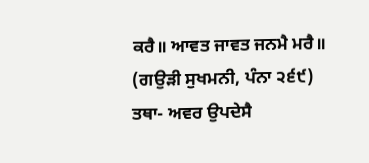ਕਰੈ॥ ਆਵਤ ਜਾਵਤ ਜਨਮੈ ਮਰੈ॥
(ਗਉੜੀ ਸੁਖਮਨੀ, ਪੰਨਾ ੨੬੯)
ਤਥਾ- ਅਵਰ ਉਪਦੇਸੈ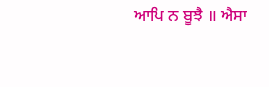ਆਪਿ ਨ ਬੂਝੈ ॥ ਐਸਾ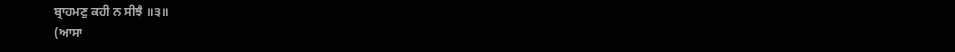ਬ੍ਰਾਹਮਣੁ ਕਹੀ ਨ ਸੀਝੈ ॥੩॥
(ਆਸਾ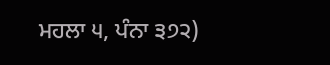ਮਹਲਾ ੫, ਪੰਨਾ ੩੭੨)